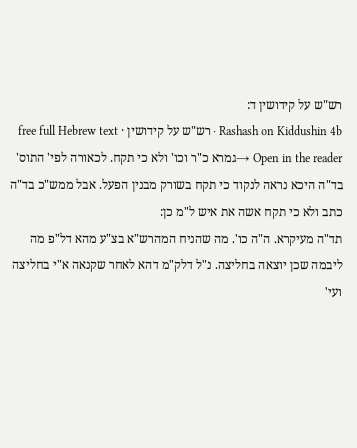רש"ש על קידושין ד:
Rashash on Kiddushin 4b · רש"ש על קידושין · free full Hebrew text
Open in the reader →גמרא כ"ר וכו' ולא כי תקח. לכאורה לפי' התוס' בד"ה היכא נראה לנקוד כי תקח בשורק מבנין הפעל. אבל ממש"כ בד"ה כתב ולא כי תקח אשה את איש ל"מ כן:
תד"ה מעיקרא. ה"ה כו'. מה שהניח המהרש"א בצ"ע מהא דל"פ מה ליבמה שכן יוצאה בחליצה. נ"ל דלק"מ דהא לאחר שקנאה א"י בחליצה ועי'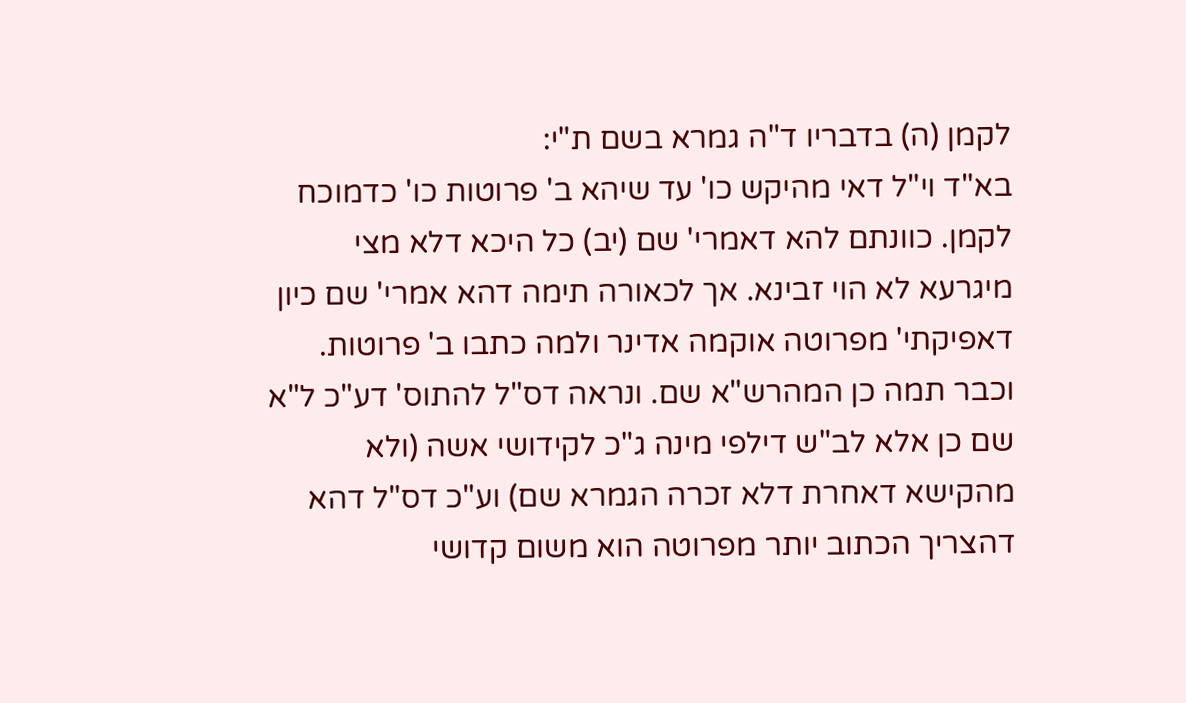לקמן (ה) בדבריו ד"ה גמרא בשם ת"י:
בא"ד וי"ל דאי מהיקש כו' עד שיהא ב' פרוטות כו' כדמוכח לקמן. כוונתם להא דאמרי' שם (יב) כל היכא דלא מצי מיגרעא לא הוי זבינא. אך לכאורה תימה דהא אמרי' שם כיון דאפיקתי' מפרוטה אוקמה אדינר ולמה כתבו ב' פרוטות. וכבר תמה כן המהרש"א שם. ונראה דס"ל להתוס' דע"כ ל"א שם כן אלא לב"ש דילפי מינה ג"כ לקידושי אשה (ולא מהקישא דאחרת דלא זכרה הגמרא שם) וע"כ דס"ל דהא דהצריך הכתוב יותר מפרוטה הוא משום קדושי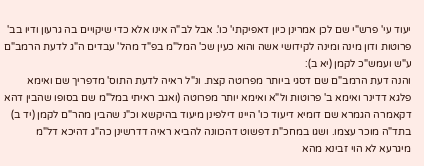יעוד עי' פרש"י שם לכן אמרינן כיון דאפיקתי' כו'. אבל לב"ה אינו אלא כדי שיקויים בה גרעון ודיו בב' פרוטות ודון מינה ומינה לקידושי אשה והוא כעין שכ' המל"מ בפ"ד מהל' עבדים ה"ג לדעת הרמב"ם ע"ש ועמש"כ לקמן (יא ב):
והנה דעת הרמב"ם שם דסגי ביותר מפרוטה קצת. ונ"ל ראיה לדעת התוס' מדפריך שם ואימא פלגא דדינר ואימא ב' פרוטות ול"א ואימא יותר מפרוטה (ואגב ראיתי במל"מ שם בסופו שהבין דהא דקאמרה הגמרא שם דומיא דיעוד כו' היינו דילפינן מיעוד בהיקשא וכ"נ שהבין מהר"ם לקמן (יד ב) בתד"ה מוכר עצמו. ושגו במחכ"ת דפשוט דהכוונה להביא ראיה דדרשינן כה"ג דהיכא דל"מ מיגרעא לא הוי זבינא מהא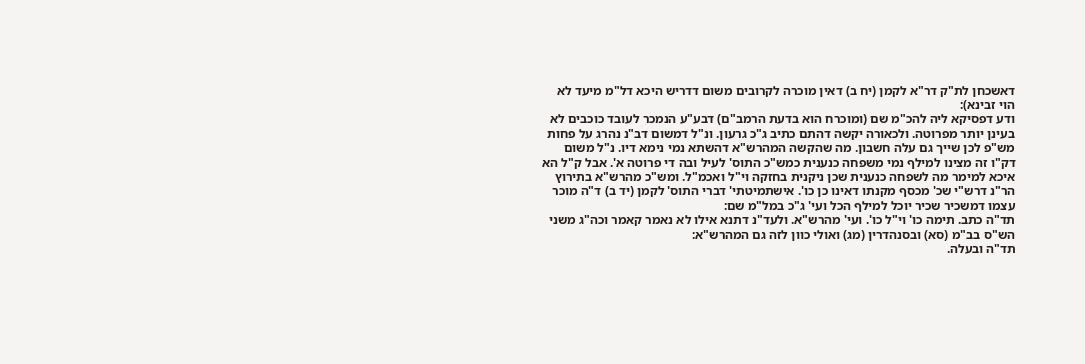דאשכחן לת"ק דר"א לקמן (יח ב) דאין מוכרה לקרובים משום דדריש היכא דל"מ מיעד לא הוי זבינא):
ודע דפסיקא ליה להכ"מ שם (ומוכרח הוא בדעת הרמב"ם) דבע"ע הנמכר לעובד כוכבים לא בעינן יותר מפרוטה. ולכאורה יקשה דהתם כתיב ג"כ גרעון. ונ"ל דמשום דב"נ נהרג על פחות מש"פ לכן שייך גם עלה חשבון. מה שהקשה המהרש"א דהשתא נמי נימא דיו. נ"ל משום דק"ו זה מצינו למילף נמי משפחה כנענית כמש"כ התוס' לעיל ובה די פרוטה א'. אבל ק"ל הא איכא למימר מה לשפחה כנענית שכן ניקנית בחזקה וי"ל ואכמ"ל. ומש"כ מהרש"א בתירוץ הר"נ דרש"י שכ' מכסף מקנתו דאינו כן כו'. אישתמיטתי' דברי התוס' לקמן (יד ב) ד"ה מוכר עצמו דמשכיר שכיר יוכל למילף הכל ועי' ג"כ במל"מ שם:
תד"ה כתב. תימה כו' וי"ל כו'. ועי' מהרש"א. ולעד"נ דתנא אילו לא נאמר קאמר וכה"ג משני הש"ס בב"מ (סא) ובסנהדרין (מג) ואולי כוון לזה גם המהרש"א:
תד"ה ובעלה.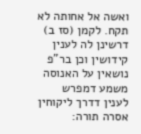ואשה אל אחותה לא תקח. לקמן (סז ב) דרשינן לה לענין קידושין וכן בר"פ נושאין על האנוסה משמע דמפרש לענין דדרך ליקוחין אסרה תורה: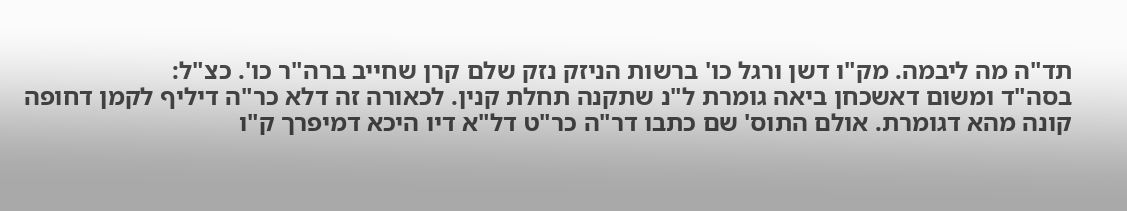תד"ה מה ליבמה. מק"ו דשן ורגל כו' ברשות הניזק נזק שלם קרן שחייב ברה"ר כו'. כצ"ל:
בסה"ד ומשום דאשכחן ביאה גומרת ל"נ שתקנה תחלת קנין. לכאורה זה דלא כר"ה דיליף לקמן דחופה קונה מהא דגומרת. אולם התוס' שם כתבו דר"ה כר"ט דל"א דיו היכא דמיפרך ק"ו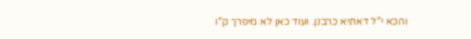והכא י"ל דאתיא כרבנן. ועוד כאן לא מיפרך ק"ו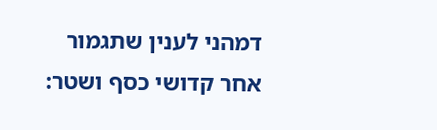דמהני לענין שתגמור אחר קדושי כסף ושטר: